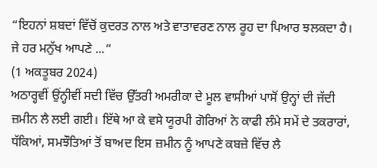“ਇਹਨਾਂ ਸ਼ਬਦਾਂ ਵਿੱਚੋਂ ਕੁਦਰਤ ਨਾਲ ਅਤੇ ਵਾਤਾਵਰਣ ਨਾਲ ਰੂਹ ਦਾ ਪਿਆਰ ਝਲਕਦਾ ਹੈ। ਜੇ ਹਰ ਮਨੁੱਖ ਆਪਣੇ ...”
(1 ਅਕਤੂਬਰ 2024)
ਅਠਾਰ੍ਹਵੀਂ ਉਂਨ੍ਹੀਵੀਂ ਸਦੀ ਵਿੱਚ ਉੱਤਰੀ ਅਮਰੀਕਾ ਦੇ ਮੂਲ ਵਾਸੀਆਂ ਪਾਸੋਂ ਉਨ੍ਹਾਂ ਦੀ ਜੱਦੀ ਜ਼ਮੀਨ ਲੈ ਲਈ ਗਈ। ਇੱਥੇ ਆ ਕੇ ਵਸੇ ਯੂਰਪੀ ਗੋਰਿਆਂ ਨੇ ਕਾਫੀ ਲੰਮੇ ਸਮੇਂ ਦੇ ਤਕਰਾਰਾਂ, ਧੱਕਿਆਂ, ਸਮਝੌਤਿਆਂ ਤੋਂ ਬਾਅਦ ਇਸ ਜ਼ਮੀਨ ਨੂੰ ਆਪਣੇ ਕਬਜ਼ੇ ਵਿੱਚ ਲੈ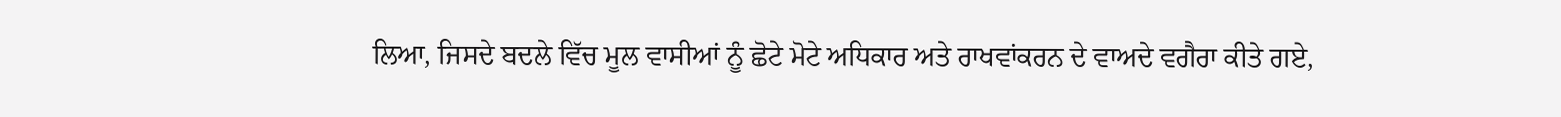ਲਿਆ, ਜਿਸਦੇ ਬਦਲੇ ਵਿੱਚ ਮੂਲ ਵਾਸੀਆਂ ਨੂੰ ਛੋਟੇ ਮੋਟੇ ਅਧਿਕਾਰ ਅਤੇ ਰਾਖਵਾਂਕਰਨ ਦੇ ਵਾਅਦੇ ਵਗੈਰਾ ਕੀਤੇ ਗਏ,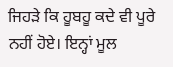ਜਿਹੜੇ ਕਿ ਹੂਬਹੂ ਕਦੇ ਵੀ ਪੂਰੇ ਨਹੀਂ ਹੋਏ। ਇਨ੍ਹਾਂ ਮੂਲ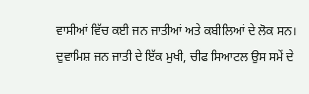ਵਾਸੀਆਂ ਵਿੱਚ ਕਈ ਜਨ ਜਾਤੀਆਂ ਅਤੇ ਕਬੀਲਿਆਂ ਦੇ ਲੋਕ ਸਨ। ਦੁਵਾਮਿਸ਼ ਜਨ ਜਾਤੀ ਦੇ ਇੱਕ ਮੁਖੀ, ਚੀਫ ਸਿਆਟਲ ਉਸ ਸਮੇਂ ਦੇ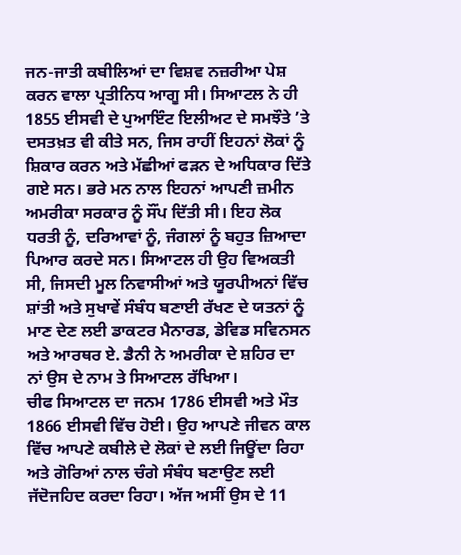ਜਨ-ਜਾਤੀ ਕਬੀਲਿਆਂ ਦਾ ਵਿਸ਼ਵ ਨਜ਼ਰੀਆ ਪੇਸ਼ ਕਰਨ ਵਾਲਾ ਪ੍ਰਤੀਨਿਧ ਆਗੂ ਸੀ। ਸਿਆਟਲ ਨੇ ਹੀ 1855 ਈਸਵੀ ਦੇ ਪੁਆਇੰਟ ਇਲੀਅਟ ਦੇ ਸਮਝੌਤੇ ’ਤੇ ਦਸਤਖ਼ਤ ਵੀ ਕੀਤੇ ਸਨ, ਜਿਸ ਰਾਹੀਂ ਇਹਨਾਂ ਲੋਕਾਂ ਨੂੰ ਸ਼ਿਕਾਰ ਕਰਨ ਅਤੇ ਮੱਛੀਆਂ ਫੜਨ ਦੇ ਅਧਿਕਾਰ ਦਿੱਤੇ ਗਏ ਸਨ। ਭਰੇ ਮਨ ਨਾਲ ਇਹਨਾਂ ਆਪਣੀ ਜ਼ਮੀਨ ਅਮਰੀਕਾ ਸਰਕਾਰ ਨੂੰ ਸੌਂਪ ਦਿੱਤੀ ਸੀ। ਇਹ ਲੋਕ ਧਰਤੀ ਨੂੰ, ਦਰਿਆਵਾਂ ਨੂੰ, ਜੰਗਲਾਂ ਨੂੰ ਬਹੁਤ ਜ਼ਿਆਦਾ ਪਿਆਰ ਕਰਦੇ ਸਨ। ਸਿਆਟਲ ਹੀ ਉਹ ਵਿਅਕਤੀ ਸੀ, ਜਿਸਦੀ ਮੂਲ ਨਿਵਾਸੀਆਂ ਅਤੇ ਯੂਰਪੀਅਨਾਂ ਵਿੱਚ ਸ਼ਾਂਤੀ ਅਤੇ ਸੁਖਾਵੇਂ ਸੰਬੰਧ ਬਣਾਈ ਰੱਖਣ ਦੇ ਯਤਨਾਂ ਨੂੰ ਮਾਣ ਦੇਣ ਲਈ ਡਾਕਟਰ ਮੈਨਾਰਡ, ਡੇਵਿਡ ਸਵਿਨਸਨ ਅਤੇ ਆਰਥਰ ਏ. ਡੈਨੀ ਨੇ ਅਮਰੀਕਾ ਦੇ ਸ਼ਹਿਰ ਦਾ ਨਾਂ ਉਸ ਦੇ ਨਾਮ ਤੇ ਸਿਆਟਲ ਰੱਖਿਆ।
ਚੀਫ ਸਿਆਟਲ ਦਾ ਜਨਮ 1786 ਈਸਵੀ ਅਤੇ ਮੌਤ 1866 ਈਸਵੀ ਵਿੱਚ ਹੋਈ। ਉਹ ਆਪਣੇ ਜੀਵਨ ਕਾਲ ਵਿੱਚ ਆਪਣੇ ਕਬੀਲੇ ਦੇ ਲੋਕਾਂ ਦੇ ਲਈ ਜਿਊਂਦਾ ਰਿਹਾ ਅਤੇ ਗੋਰਿਆਂ ਨਾਲ ਚੰਗੇ ਸੰਬੰਧ ਬਣਾਉਣ ਲਈ ਜੱਦੋਜਹਿਦ ਕਰਦਾ ਰਿਹਾ। ਅੱਜ ਅਸੀਂ ਉਸ ਦੇ 11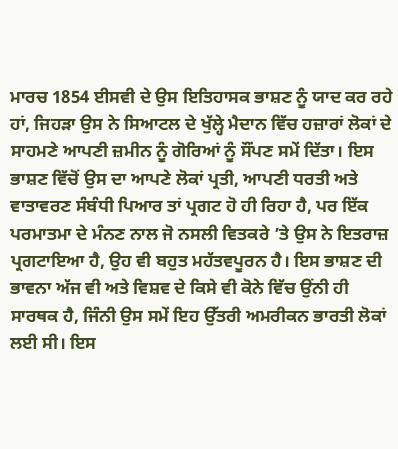ਮਾਰਚ 1854 ਈਸਵੀ ਦੇ ਉਸ ਇਤਿਹਾਸਕ ਭਾਸ਼ਣ ਨੂੰ ਯਾਦ ਕਰ ਰਹੇ ਹਾਂ, ਜਿਹੜਾ ਉਸ ਨੇ ਸਿਆਟਲ ਦੇ ਖੁੱਲ੍ਹੇ ਮੈਦਾਨ ਵਿੱਚ ਹਜ਼ਾਰਾਂ ਲੋਕਾਂ ਦੇ ਸਾਹਮਣੇ ਆਪਣੀ ਜ਼ਮੀਨ ਨੂੰ ਗੋਰਿਆਂ ਨੂੰ ਸੌਂਪਣ ਸਮੇਂ ਦਿੱਤਾ। ਇਸ ਭਾਸ਼ਣ ਵਿੱਚੋਂ ਉਸ ਦਾ ਆਪਣੇ ਲੋਕਾਂ ਪ੍ਰਤੀ, ਆਪਣੀ ਧਰਤੀ ਅਤੇ ਵਾਤਾਵਰਣ ਸੰਬੰਧੀ ਪਿਆਰ ਤਾਂ ਪ੍ਰਗਟ ਹੋ ਹੀ ਰਿਹਾ ਹੈ, ਪਰ ਇੱਕ ਪਰਮਾਤਮਾ ਦੇ ਮੰਨਣ ਨਾਲ ਜੋ ਨਸਲੀ ਵਿਤਕਰੇ ’ਤੇ ਉਸ ਨੇ ਇਤਰਾਜ਼ ਪ੍ਰਗਟਾਇਆ ਹੈ, ਉਹ ਵੀ ਬਹੁਤ ਮਹੱਤਵਪੂਰਨ ਹੈ। ਇਸ ਭਾਸ਼ਣ ਦੀ ਭਾਵਨਾ ਅੱਜ ਵੀ ਅਤੇ ਵਿਸ਼ਵ ਦੇ ਕਿਸੇ ਵੀ ਕੋਨੇ ਵਿੱਚ ਉਂਨੀ ਹੀ ਸਾਰਥਕ ਹੈ, ਜਿੰਨੀ ਉਸ ਸਮੇਂ ਇਹ ਉੱਤਰੀ ਅਮਰੀਕਨ ਭਾਰਤੀ ਲੋਕਾਂ ਲਈ ਸੀ। ਇਸ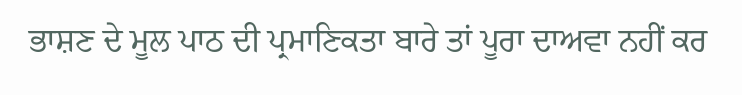ਭਾਸ਼ਣ ਦੇ ਮੂਲ ਪਾਠ ਦੀ ਪ੍ਰਮਾਣਿਕਤਾ ਬਾਰੇ ਤਾਂ ਪੂਰਾ ਦਾਅਵਾ ਨਹੀਂ ਕਰ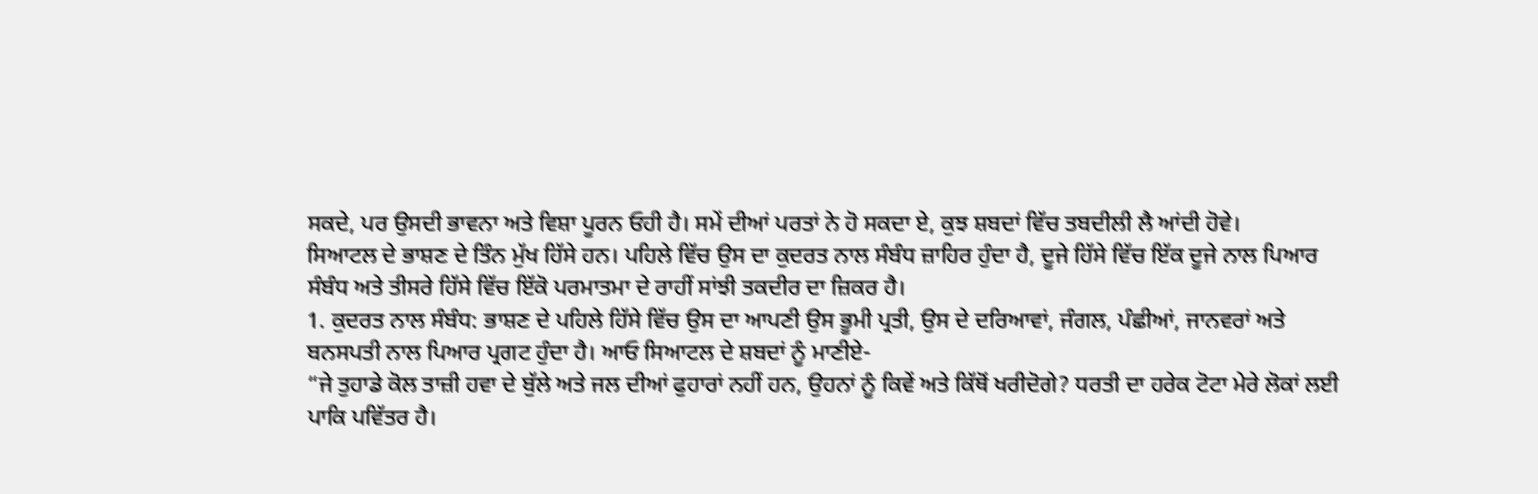ਸਕਦੇ, ਪਰ ਉਸਦੀ ਭਾਵਨਾ ਅਤੇ ਵਿਸ਼ਾ ਪੂਰਨ ਓਹੀ ਹੈ। ਸਮੇਂ ਦੀਆਂ ਪਰਤਾਂ ਨੇ ਹੋ ਸਕਦਾ ਏ, ਕੁਝ ਸ਼ਬਦਾਂ ਵਿੱਚ ਤਬਦੀਲੀ ਲੈ ਆਂਦੀ ਹੋਵੇ।
ਸਿਆਟਲ ਦੇ ਭਾਸ਼ਣ ਦੇ ਤਿੰਨ ਮੁੱਖ ਹਿੱਸੇ ਹਨ। ਪਹਿਲੇ ਵਿੱਚ ਉਸ ਦਾ ਕੁਦਰਤ ਨਾਲ ਸੰਬੰਧ ਜ਼ਾਹਿਰ ਹੁੰਦਾ ਹੈ, ਦੂਜੇ ਹਿੱਸੇ ਵਿੱਚ ਇੱਕ ਦੂਜੇ ਨਾਲ ਪਿਆਰ ਸੰਬੰਧ ਅਤੇ ਤੀਸਰੇ ਹਿੱਸੇ ਵਿੱਚ ਇੱਕੋ ਪਰਮਾਤਮਾ ਦੇ ਰਾਹੀਂ ਸਾਂਝੀ ਤਕਦੀਰ ਦਾ ਜ਼ਿਕਰ ਹੈ।
1. ਕੁਦਰਤ ਨਾਲ ਸੰਬੰਧ: ਭਾਸ਼ਣ ਦੇ ਪਹਿਲੇ ਹਿੱਸੇ ਵਿੱਚ ਉਸ ਦਾ ਆਪਣੀ ਉਸ ਭੂਮੀ ਪ੍ਰਤੀ, ਉਸ ਦੇ ਦਰਿਆਵਾਂ, ਜੰਗਲ, ਪੰਛੀਆਂ, ਜਾਨਵਰਾਂ ਅਤੇ ਬਨਸਪਤੀ ਨਾਲ ਪਿਆਰ ਪ੍ਰਗਟ ਹੁੰਦਾ ਹੈ। ਆਓ ਸਿਆਟਲ ਦੇ ਸ਼ਬਦਾਂ ਨੂੰ ਮਾਣੀਏ-
“ਜੇ ਤੁਹਾਡੇ ਕੋਲ ਤਾਜ਼ੀ ਹਵਾ ਦੇ ਬੁੱਲੇ ਅਤੇ ਜਲ ਦੀਆਂ ਫੁਹਾਰਾਂ ਨਹੀਂ ਹਨ, ਉਹਨਾਂ ਨੂੰ ਕਿਵੇਂ ਅਤੇ ਕਿੱਥੋਂ ਖਰੀਦੋਗੇ? ਧਰਤੀ ਦਾ ਹਰੇਕ ਟੋਟਾ ਮੇਰੇ ਲੋਕਾਂ ਲਈ ਪਾਕਿ ਪਵਿੱਤਰ ਹੈ।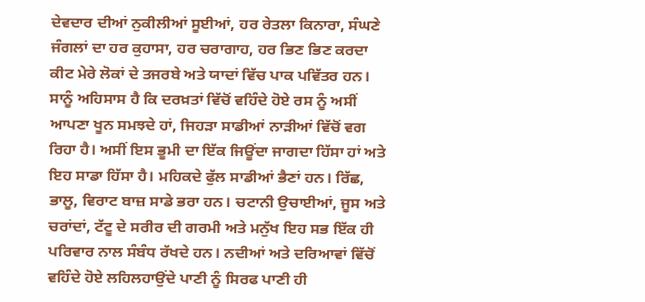ਦੇਵਦਾਰ ਦੀਆਂ ਨੁਕੀਲੀਆਂ ਸੂਈਆਂ, ਹਰ ਰੇਤਲਾ ਕਿਨਾਰਾ, ਸੰਘਣੇ ਜੰਗਲਾਂ ਦਾ ਹਰ ਕੁਹਾਸਾ, ਹਰ ਚਰਾਗਾਹ, ਹਰ ਭਿਣ ਭਿਣ ਕਰਦਾ ਕੀਟ ਮੇਰੇ ਲੋਕਾਂ ਦੇ ਤਜਰਬੇ ਅਤੇ ਯਾਦਾਂ ਵਿੱਚ ਪਾਕ ਪਵਿੱਤਰ ਹਨ। ਸਾਨੂੰ ਅਹਿਸਾਸ ਹੈ ਕਿ ਦਰਖ਼ਤਾਂ ਵਿੱਚੋਂ ਵਹਿੰਦੇ ਹੋਏ ਰਸ ਨੂੰ ਅਸੀਂ ਆਪਣਾ ਖੂਨ ਸਮਝਦੇ ਹਾਂ, ਜਿਹੜਾ ਸਾਡੀਆਂ ਨਾੜੀਆਂ ਵਿੱਚੋਂ ਵਗ ਰਿਹਾ ਹੈ। ਅਸੀਂ ਇਸ ਭੂਮੀ ਦਾ ਇੱਕ ਜਿਊਂਦਾ ਜਾਗਦਾ ਹਿੱਸਾ ਹਾਂ ਅਤੇ ਇਹ ਸਾਡਾ ਹਿੱਸਾ ਹੈ। ਮਹਿਕਦੇ ਫੁੱਲ ਸਾਡੀਆਂ ਭੈਣਾਂ ਹਨ। ਰਿੱਛ, ਭਾਲੂ, ਵਿਰਾਟ ਬਾਜ਼ ਸਾਡੇ ਭਰਾ ਹਨ। ਚਟਾਨੀ ਉਚਾਈਆਂ, ਜੂਸ ਅਤੇ ਚਰਾਂਦਾਂ, ਟੱਟੂ ਦੇ ਸਰੀਰ ਦੀ ਗਰਮੀ ਅਤੇ ਮਨੁੱਖ ਇਹ ਸਭ ਇੱਕ ਹੀ ਪਰਿਵਾਰ ਨਾਲ ਸੰਬੰਧ ਰੱਖਦੇ ਹਨ। ਨਦੀਆਂ ਅਤੇ ਦਰਿਆਵਾਂ ਵਿੱਚੋਂ ਵਹਿੰਦੇ ਹੋਏ ਲਹਿਲਹਾਉਂਦੇ ਪਾਣੀ ਨੂੰ ਸਿਰਫ ਪਾਣੀ ਹੀ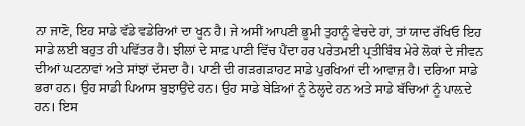ਨਾ ਜਾਣੋ, ਇਹ ਸਾਡੇ ਵੱਡੇ ਵਡੇਰਿਆਂ ਦਾ ਖੂਨ ਹੈ। ਜੇ ਅਸੀਂ ਆਪਣੀ ਭੂਮੀ ਤੁਹਾਨੂੰ ਵੇਚਦੇ ਹਾਂ, ਤਾਂ ਯਾਦ ਰੱਖਿਓ ਇਹ ਸਾਡੇ ਲਈ ਬਹੁਤ ਹੀ ਪਵਿੱਤਰ ਹੈ। ਝੀਲਾਂ ਦੇ ਸਾਫ਼ ਪਾਣੀ ਵਿੱਚ ਪੈਂਦਾ ਹਰ ਪਰੇਤਮਈ ਪ੍ਰਤੀਬਿੰਬ ਮੇਰੇ ਲੋਕਾਂ ਦੇ ਜੀਵਨ ਦੀਆਂ ਘਟਨਾਵਾਂ ਅਤੇ ਸਾਂਝਾਂ ਦੱਸਦਾ ਹੈ। ਪਾਣੀ ਦੀ ਗੜਗੜਾਹਟ ਸਾਡੇ ਪੁਰਖਿਆਂ ਦੀ ਆਵਾਜ਼ ਹੈ। ਦਰਿਆ ਸਾਡੇ ਭਰਾ ਹਨ। ਉਹ ਸਾਡੀ ਪਿਆਸ ਬੁਝਾਉਂਦੇ ਹਨ। ਉਹ ਸਾਡੇ ਬੇੜਿਆਂ ਨੂੰ ਠੇਲ੍ਹਦੇ ਹਨ ਅਤੇ ਸਾਡੇ ਬੱਚਿਆਂ ਨੂੰ ਪਾਲ਼ਦੇ ਹਨ। ਇਸ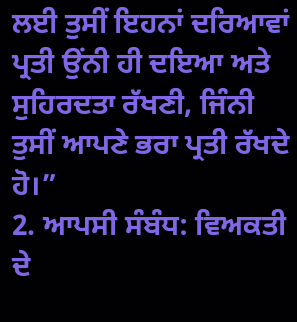ਲਈ ਤੁਸੀਂ ਇਹਨਾਂ ਦਰਿਆਵਾਂ ਪ੍ਰਤੀ ਉਂਨੀ ਹੀ ਦਇਆ ਅਤੇ ਸੁਹਿਰਦਤਾ ਰੱਖਣੀ, ਜਿੰਨੀ ਤੁਸੀਂ ਆਪਣੇ ਭਰਾ ਪ੍ਰਤੀ ਰੱਖਦੇ ਹੋ।”
2. ਆਪਸੀ ਸੰਬੰਧ: ਵਿਅਕਤੀ ਦੇ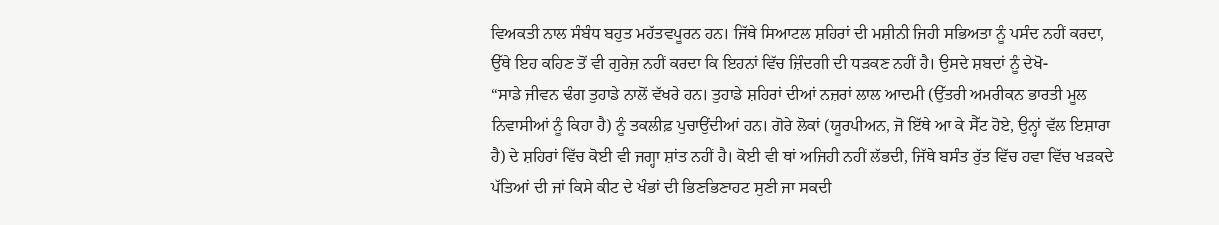ਵਿਅਕਤੀ ਨਾਲ ਸੰਬੰਧ ਬਹੁਤ ਮਹੱਤਵਪੂਰਨ ਹਨ। ਜਿੱਥੇ ਸਿਆਟਲ ਸ਼ਹਿਰਾਂ ਦੀ ਮਸ਼ੀਨੀ ਜਿਹੀ ਸਭਿਅਤਾ ਨੂੰ ਪਸੰਦ ਨਹੀਂ ਕਰਦਾ, ਉੱਥੇ ਇਹ ਕਹਿਣ ਤੋਂ ਵੀ ਗੁਰੇਜ਼ ਨਹੀਂ ਕਰਦਾ ਕਿ ਇਹਨਾਂ ਵਿੱਚ ਜ਼ਿੰਦਗੀ ਦੀ ਧੜਕਣ ਨਹੀਂ ਹੈ। ਉਸਦੇ ਸ਼ਬਦਾਂ ਨੂੰ ਦੇਖੋ-
“ਸਾਡੇ ਜੀਵਨ ਢੰਗ ਤੁਹਾਡੇ ਨਾਲੋਂ ਵੱਖਰੇ ਹਨ। ਤੁਹਾਡੇ ਸ਼ਹਿਰਾਂ ਦੀਆਂ ਨਜ਼ਰਾਂ ਲਾਲ ਆਦਮੀ (ਉੱਤਰੀ ਅਮਰੀਕਨ ਭਾਰਤੀ ਮੂਲ ਨਿਵਾਸੀਆਂ ਨੂੰ ਕਿਹਾ ਹੈ) ਨੂੰ ਤਕਲੀਫ਼ ਪੁਚਾਉਂਦੀਆਂ ਹਨ। ਗੋਰੇ ਲੋਕਾਂ (ਯੂਰਪੀਅਨ, ਜੋ ਇੱਥੇ ਆ ਕੇ ਸੈੱਟ ਹੋਏ, ਉਨ੍ਹਾਂ ਵੱਲ ਇਸ਼ਾਰਾ ਹੈ) ਦੇ ਸ਼ਹਿਰਾਂ ਵਿੱਚ ਕੋਈ ਵੀ ਜਗ੍ਹਾ ਸ਼ਾਂਤ ਨਹੀਂ ਹੈ। ਕੋਈ ਵੀ ਥਾਂ ਅਜਿਹੀ ਨਹੀਂ ਲੱਭਦੀ, ਜਿੱਥੇ ਬਸੰਤ ਰੁੱਤ ਵਿੱਚ ਹਵਾ ਵਿੱਚ ਖੜਕਦੇ ਪੱਤਿਆਂ ਦੀ ਜਾਂ ਕਿਸੇ ਕੀਟ ਦੇ ਖੰਭਾਂ ਦੀ ਭਿਣਭਿਣਾਹਟ ਸੁਣੀ ਜਾ ਸਕਦੀ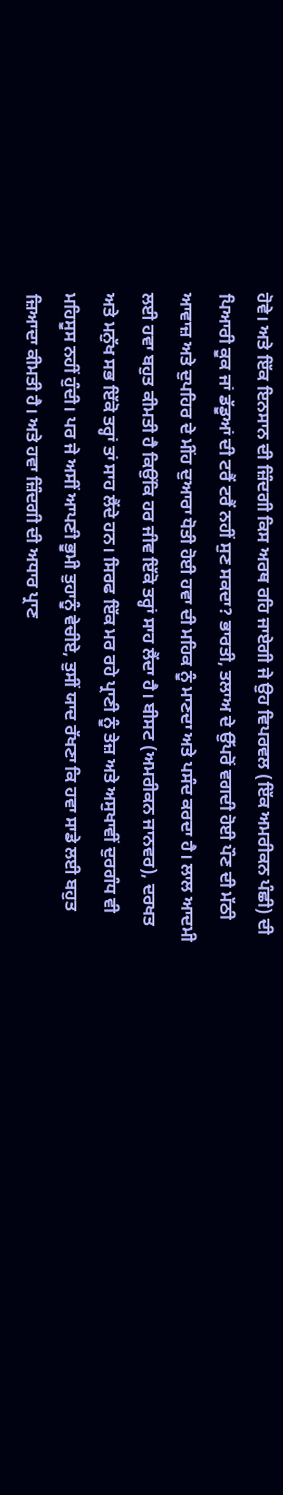ਹੋਵੇ। ਅਤੇ ਇੱਕ ਇਨਸਾਨ ਦੀ ਜ਼ਿੰਦਗੀ ਕਿਸ ਅਰਥ ਰਹਿ ਜਾਏਗੀ ਜੇ ਉਹ ਵਿਪਰਵਲ (ਇੱਕ ਅਮਰੀਕਨ ਪੰਛੀ) ਦੀ ਪਿਆਰੀ ਕੂਕ ਜਾਂ ਡੱਡੂਆਂ ਦੀ ਟਰੈਂ ਟਰੈਂ ਨਹੀਂ ਸੁਣ ਸਕਦਾ? ਭਾਰਤੀ, ਤਲਾਅ ਦੇ ਉੱਪਰੋਂ ਵਗਦੀ ਹੋਈ ਪੌਣ ਦੀ ਮੱਠੀ ਆਵਾਜ਼ ਅਤੇ ਦੁਪਹਿਰ ਦੇ ਮੀਂਹ ਦੁਆਰਾ ਧੋਤੀ ਹੋਈ ਹਵਾ ਦੀ ਮਹਿਕ ਨੂੰ ਮਾਣਦਾ ਅਤੇ ਪਸੰਦ ਕਰਦਾ ਹੈ। ਲਾਲ ਆਦਮੀ ਲਈ ਹਵਾ ਬਹੁਤ ਕੀਮਤੀ ਹੈ ਕਿਉਂਕਿ ਹਰ ਜੀਵ ਇੱਕੋ ਤਰ੍ਹਾਂ ਸਾਹ ਲੈਂਦਾ ਹੈ। ਬੀਸਟ (ਅਮਰੀਕਨ ਜਾਨਵਰ), ਦਰਖਤ ਅਤੇ ਮਨੁੱਖ ਸਭ ਇੱਕੋ ਤਰ੍ਹਾਂ ਤਾਂ ਸਾਹ ਲੈਂਦੇ ਹਨ। ਸਿਰਫ ਇੱਕ ਮਰ ਰਹੇ ਪ੍ਰਾਣੀ ਨੂੰ ਤੇਜ਼ ਅਤੇ ਅਸੁਖਾਵੀਂ ਦੁਰਗੰਧ ਵੀ ਮਹਿਸੂਸ ਨਹੀਂ ਹੁੰਦੀ। ਪਰ ਜੇ ਅਸੀਂ ਆਪਣੀ ਭੂਮੀ ਤੁਹਾਨੂੰ ਵੇਚੀਏ, ਤੁਸੀਂ ਯਾਦ ਰੱਖਣਾ ਕਿ ਹਵਾ ਸਾਡੇ ਲਈ ਬਹੁਤ ਜ਼ਿਆਦਾ ਕੀਮਤੀ ਹੈ। ਅਤੇ ਹਵਾ ਜ਼ਿੰਦਗੀ ਦੀ ਅਧਾਰ ਪ੍ਰਾਣ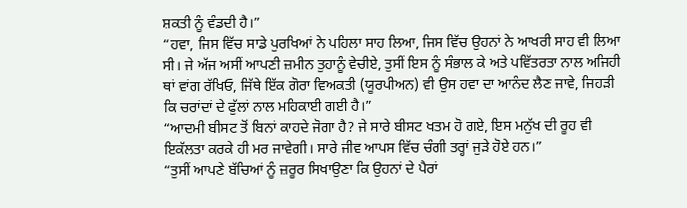ਸ਼ਕਤੀ ਨੂੰ ਵੰਡਦੀ ਹੈ।”
“ਹਵਾ, ਜਿਸ ਵਿੱਚ ਸਾਡੇ ਪੁਰਖਿਆਂ ਨੇ ਪਹਿਲਾ ਸਾਹ ਲਿਆ, ਜਿਸ ਵਿੱਚ ਉਹਨਾਂ ਨੇ ਆਖਰੀ ਸਾਹ ਵੀ ਲਿਆ ਸੀ। ਜੇ ਅੱਜ ਅਸੀਂ ਆਪਣੀ ਜ਼ਮੀਨ ਤੁਹਾਨੂੰ ਵੇਚੀਏ, ਤੁਸੀਂ ਇਸ ਨੂੰ ਸੰਭਾਲ ਕੇ ਅਤੇ ਪਵਿੱਤਰਤਾ ਨਾਲ ਅਜਿਹੀ ਥਾਂ ਵਾਂਗ ਰੱਖਿਓ, ਜਿੱਥੇ ਇੱਕ ਗੋਰਾ ਵਿਅਕਤੀ (ਯੂਰਪੀਅਨ) ਵੀ ਉਸ ਹਵਾ ਦਾ ਆਨੰਦ ਲੈਣ ਜਾਵੇ, ਜਿਹੜੀ ਕਿ ਚਰਾਂਦਾਂ ਦੇ ਫੁੱਲਾਂ ਨਾਲ ਮਹਿਕਾਈ ਗਈ ਹੈ।”
“ਆਦਮੀ ਬੀਸਟ ਤੋਂ ਬਿਨਾਂ ਕਾਹਦੇ ਜੋਗਾ ਹੈ? ਜੇ ਸਾਰੇ ਬੀਸਟ ਖਤਮ ਹੋ ਗਏ, ਇਸ ਮਨੁੱਖ ਦੀ ਰੂਹ ਵੀ ਇਕੱਲਤਾ ਕਰਕੇ ਹੀ ਮਰ ਜਾਵੇਗੀ। ਸਾਰੇ ਜੀਵ ਆਪਸ ਵਿੱਚ ਚੰਗੀ ਤਰ੍ਹਾਂ ਜੁੜੇ ਹੋਏ ਹਨ।”
“ਤੁਸੀਂ ਆਪਣੇ ਬੱਚਿਆਂ ਨੂੰ ਜ਼ਰੂਰ ਸਿਖਾਉਣਾ ਕਿ ਉਹਨਾਂ ਦੇ ਪੈਰਾਂ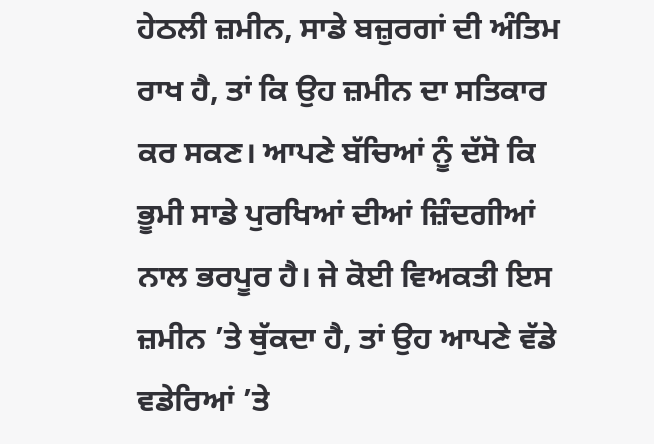ਹੇਠਲੀ ਜ਼ਮੀਨ, ਸਾਡੇ ਬਜ਼ੁਰਗਾਂ ਦੀ ਅੰਤਿਮ ਰਾਖ ਹੈ, ਤਾਂ ਕਿ ਉਹ ਜ਼ਮੀਨ ਦਾ ਸਤਿਕਾਰ ਕਰ ਸਕਣ। ਆਪਣੇ ਬੱਚਿਆਂ ਨੂੰ ਦੱਸੋ ਕਿ ਭੂਮੀ ਸਾਡੇ ਪੁਰਖਿਆਂ ਦੀਆਂ ਜ਼ਿੰਦਗੀਆਂ ਨਾਲ ਭਰਪੂਰ ਹੈ। ਜੇ ਕੋਈ ਵਿਅਕਤੀ ਇਸ ਜ਼ਮੀਨ ’ਤੇ ਥੁੱਕਦਾ ਹੈ, ਤਾਂ ਉਹ ਆਪਣੇ ਵੱਡੇ ਵਡੇਰਿਆਂ ’ਤੇ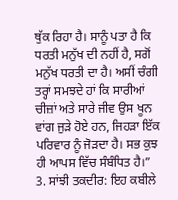ਥੁੱਕ ਰਿਹਾ ਹੈ। ਸਾਨੂੰ ਪਤਾ ਹੈ ਕਿ ਧਰਤੀ ਮਨੁੱਖ ਦੀ ਨਹੀਂ ਹੈ, ਸਗੋਂ ਮਨੁੱਖ ਧਰਤੀ ਦਾ ਹੈ। ਅਸੀਂ ਚੰਗੀ ਤਰ੍ਹਾਂ ਸਮਝਦੇ ਹਾਂ ਕਿ ਸਾਰੀਆਂ ਚੀਜ਼ਾਂ ਅਤੇ ਸਾਰੇ ਜੀਵ ਉਸ ਖੂਨ ਵਾਂਗ ਜੁੜੇ ਹੋਏ ਹਨ, ਜਿਹੜਾ ਇੱਕ ਪਰਿਵਾਰ ਨੂੰ ਜੋੜਦਾ ਹੈ। ਸਭ ਕੁਝ ਹੀ ਆਪਸ ਵਿੱਚ ਸੰਬੰਧਿਤ ਹੈ।”
3. ਸਾਂਝੀ ਤਕਦੀਰ: ਇਹ ਕਬੀਲੇ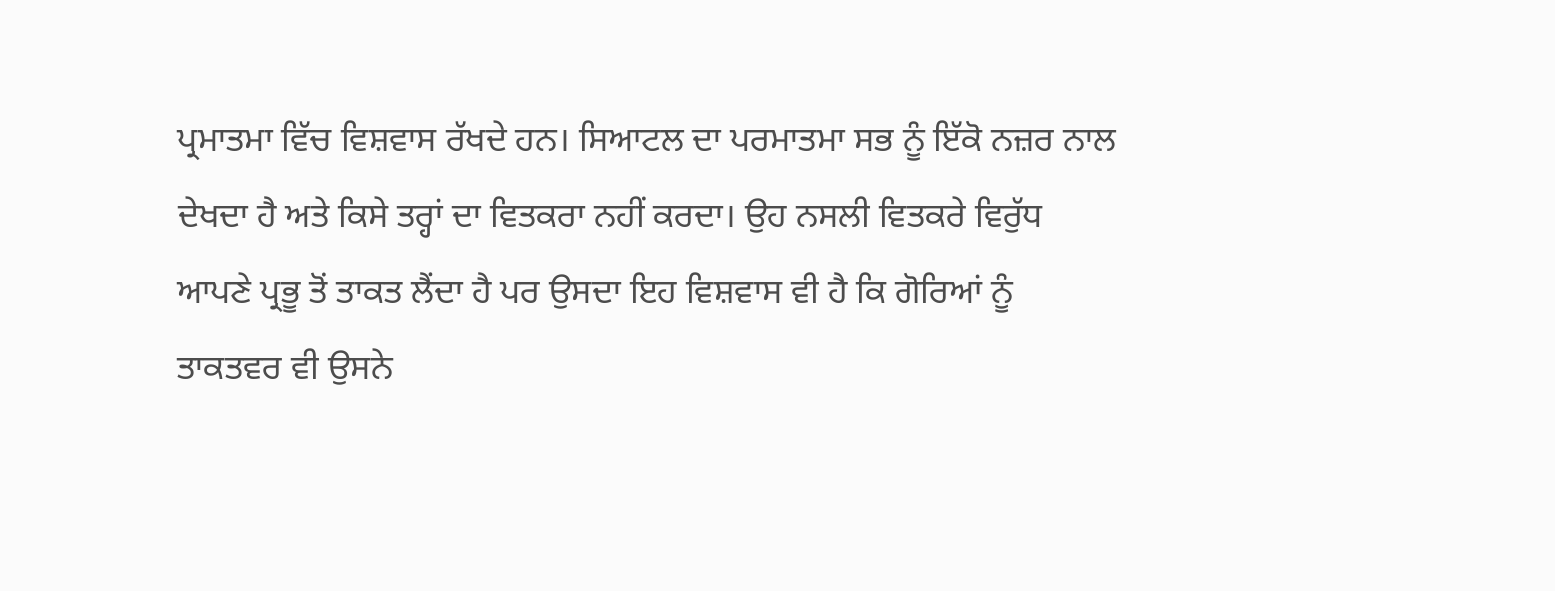ਪ੍ਰਮਾਤਮਾ ਵਿੱਚ ਵਿਸ਼ਵਾਸ ਰੱਖਦੇ ਹਨ। ਸਿਆਟਲ ਦਾ ਪਰਮਾਤਮਾ ਸਭ ਨੂੰ ਇੱਕੋ ਨਜ਼ਰ ਨਾਲ ਦੇਖਦਾ ਹੈ ਅਤੇ ਕਿਸੇ ਤਰ੍ਹਾਂ ਦਾ ਵਿਤਕਰਾ ਨਹੀਂ ਕਰਦਾ। ਉਹ ਨਸਲੀ ਵਿਤਕਰੇ ਵਿਰੁੱਧ ਆਪਣੇ ਪ੍ਰਭੂ ਤੋਂ ਤਾਕਤ ਲੈਂਦਾ ਹੈ ਪਰ ਉਸਦਾ ਇਹ ਵਿਸ਼ਵਾਸ ਵੀ ਹੈ ਕਿ ਗੋਰਿਆਂ ਨੂੰ ਤਾਕਤਵਰ ਵੀ ਉਸਨੇ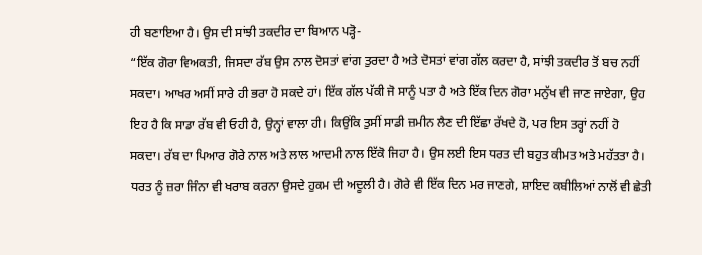ਹੀ ਬਣਾਇਆ ਹੈ। ਉਸ ਦੀ ਸਾਂਝੀ ਤਕਦੀਰ ਦਾ ਬਿਆਨ ਪੜ੍ਹੋ-
“ਇੱਕ ਗੋਰਾ ਵਿਅਕਤੀ, ਜਿਸਦਾ ਰੱਬ ਉਸ ਨਾਲ ਦੋਸਤਾਂ ਵਾਂਗ ਤੁਰਦਾ ਹੈ ਅਤੇ ਦੋਸਤਾਂ ਵਾਂਗ ਗੱਲ ਕਰਦਾ ਹੈ, ਸਾਂਝੀ ਤਕਦੀਰ ਤੋਂ ਬਚ ਨਹੀਂ ਸਕਦਾ। ਆਖਰ ਅਸੀਂ ਸਾਰੇ ਹੀ ਭਰਾ ਹੋ ਸਕਦੇ ਹਾਂ। ਇੱਕ ਗੱਲ ਪੱਕੀ ਜੋ ਸਾਨੂੰ ਪਤਾ ਹੈ ਅਤੇ ਇੱਕ ਦਿਨ ਗੋਰਾ ਮਨੁੱਖ ਵੀ ਜਾਣ ਜਾਏਗਾ, ਉਹ ਇਹ ਹੈ ਕਿ ਸਾਡਾ ਰੱਬ ਵੀ ਓਹੀ ਹੈ, ਉਨ੍ਹਾਂ ਵਾਲਾ ਹੀ। ਕਿਉਂਕਿ ਤੁਸੀਂ ਸਾਡੀ ਜ਼ਮੀਨ ਲੈਣ ਦੀ ਇੱਛਾ ਰੱਖਦੇ ਹੋ, ਪਰ ਇਸ ਤਰ੍ਹਾਂ ਨਹੀਂ ਹੋ ਸਕਦਾ। ਰੱਬ ਦਾ ਪਿਆਰ ਗੋਰੇ ਨਾਲ ਅਤੇ ਲਾਲ ਆਦਮੀ ਨਾਲ ਇੱਕੋ ਜਿਹਾ ਹੈ। ਉਸ ਲਈ ਇਸ ਧਰਤ ਦੀ ਬਹੁਤ ਕੀਮਤ ਅਤੇ ਮਹੱਤਤਾ ਹੈ। ਧਰਤ ਨੂੰ ਜ਼ਰਾ ਜਿੰਨਾ ਵੀ ਖਰਾਬ ਕਰਨਾ ਉਸਦੇ ਹੁਕਮ ਦੀ ਅਦੂਲੀ ਹੈ। ਗੋਰੇ ਵੀ ਇੱਕ ਦਿਨ ਮਰ ਜਾਣਗੇ, ਸ਼ਾਇਦ ਕਬੀਲਿਆਂ ਨਾਲੋਂ ਵੀ ਛੇਤੀ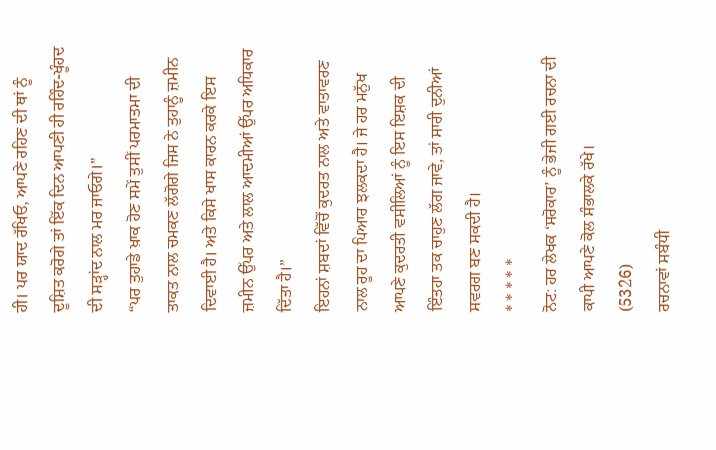ਹੀ। ਪਰ ਯਾਦ ਰੱਖਿਓ, ਆਪਣੇ ਰਹਿਣ ਦੀ ਥਾਂ ਨੂੰ ਦੂਸ਼ਿਤ ਕਰੋਗੇ ਤਾਂ ਇੱਕ ਦਿਨ ਆਪਣੀ ਹੀ ਰਹਿੰਦ-ਖੂੰਹਦ ਦੀ ਸੜ੍ਹਾਂਦ ਨਾਲ ਮਰ ਜਾਓਗੇ।”
“ਪਰ ਤੁਹਾਡੇ ਖ਼ਾਕ ਹੋਣ ਸਮੇਂ ਤੁਸੀਂ ਪਰਮਾਤਮਾ ਦੀ ਤਾਕਤ ਨਾਲ ਚਮਕਣ ਲੱਗੋਗੇ ਜਿਸ ਨੇ ਤੁਹਾਨੂੰ ਜ਼ਮੀਨ ਦਿਵਾਈ ਹੈ। ਅਤੇ ਕਿਸੇ ਖਾਸ ਕਾਰਨ ਕਰਕੇ ਇਸ ਜ਼ਮੀਨ ਉੱਪਰ ਅਤੇ ਲਾਲ ਆਦਮੀਆਂ ਉੱਪਰ ਅਧਿਕਾਰ ਦਿੱਤਾ ਹੈ।”
ਇਹਨਾਂ ਸ਼ਬਦਾਂ ਵਿੱਚੋਂ ਕੁਦਰਤ ਨਾਲ ਅਤੇ ਵਾਤਾਵਰਣ ਨਾਲ ਰੂਹ ਦਾ ਪਿਆਰ ਝਲਕਦਾ ਹੈ। ਜੇ ਹਰ ਮਨੁੱਖ ਆਪਣੇ ਕੁਦਰਤੀ ਵਸੀਲਿਆਂ ਨੂੰ ਇਸ ਇਸ਼ਕ ਦੀ ਇੰਤਹਾ ਤਕ ਚਾਹੁਣ ਲੱਗ ਜਾਵੇ, ਤਾਂ ਸਾਰੀ ਦੁਨੀਆਂ ਸਵਰਗ ਬਣ ਸਕਦੀ ਹੈ।
* * * * *
ਨੋਟ: ਹਰ ਲੇਖਕ ‘ਸਰੋਕਾਰ’ ਨੂੰ ਭੇਜੀ ਗਈ ਰਚਨਾ ਦੀ ਕਾਪੀ ਆਪਣੇ ਕੋਲ ਸੰਭਾਲਕੇ ਰੱਖੇ।
(5326)
ਰਚਨਾਵਾਂ ਸਬੰਧੀ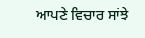ਆਪਣੇ ਵਿਚਾਰ ਸਾਂਝੇ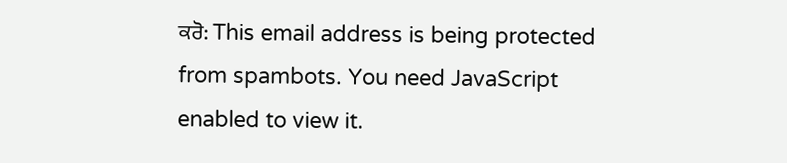ਕਰੋ: This email address is being protected from spambots. You need JavaScript enabled to view it.